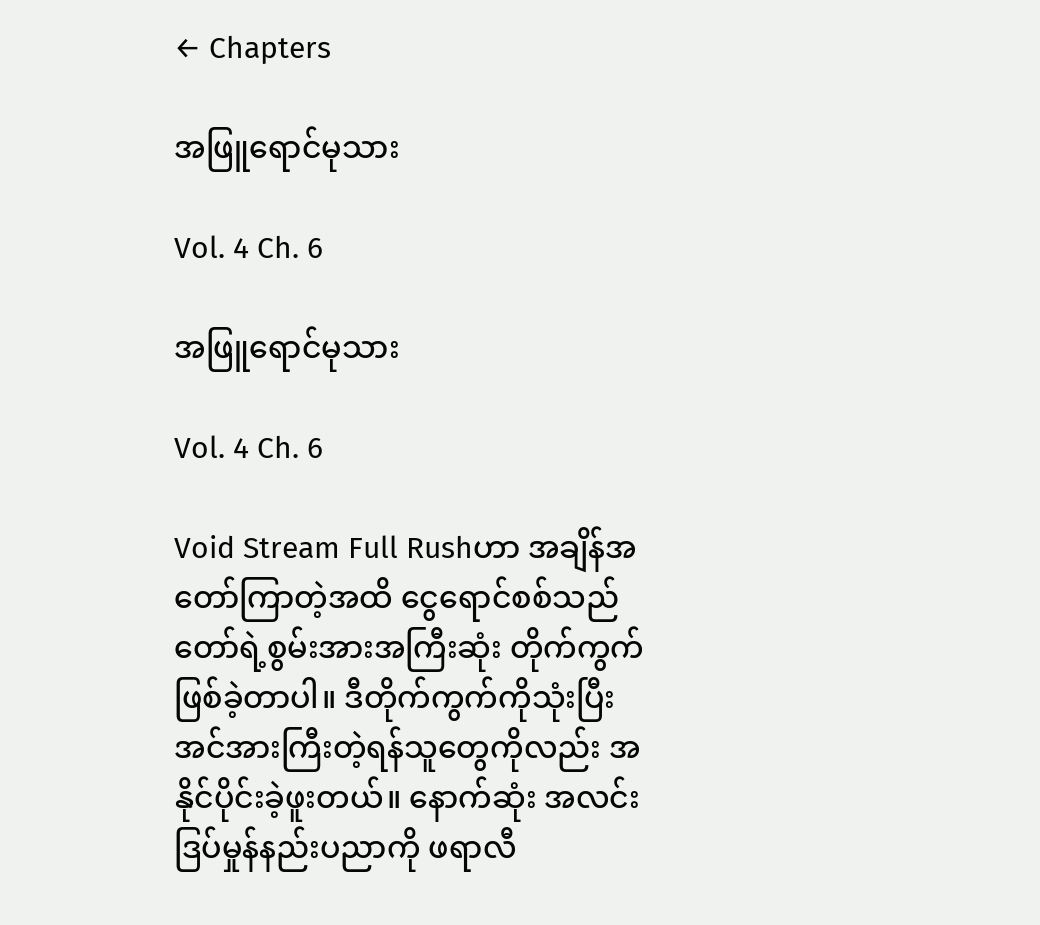← Chapters

အဖြူရောင်မုသား

Vol. 4 Ch. 6

အဖြူရောင်မုသား

Vol. 4 Ch. 6

Void Stream Full Rushဟာ အချိန်အတော်ကြာတဲ့အထိ ငွေရောင်စစ်သည်တော်ရဲ့စွမ်းအားအကြီးဆုံး တိုက်ကွက်ဖြစ်ခဲ့တာပါ။ ဒီတိုက်ကွက်ကိုသုံးပြီး အင်အားကြီးတဲ့ရန်သူတွေကိုလည်း အနိုင်ပိုင်းခဲ့ဖူးတယ်။ နောက်ဆုံး အလင်းဒြပ်မှုန်နည်းပညာကို ဖရာလီ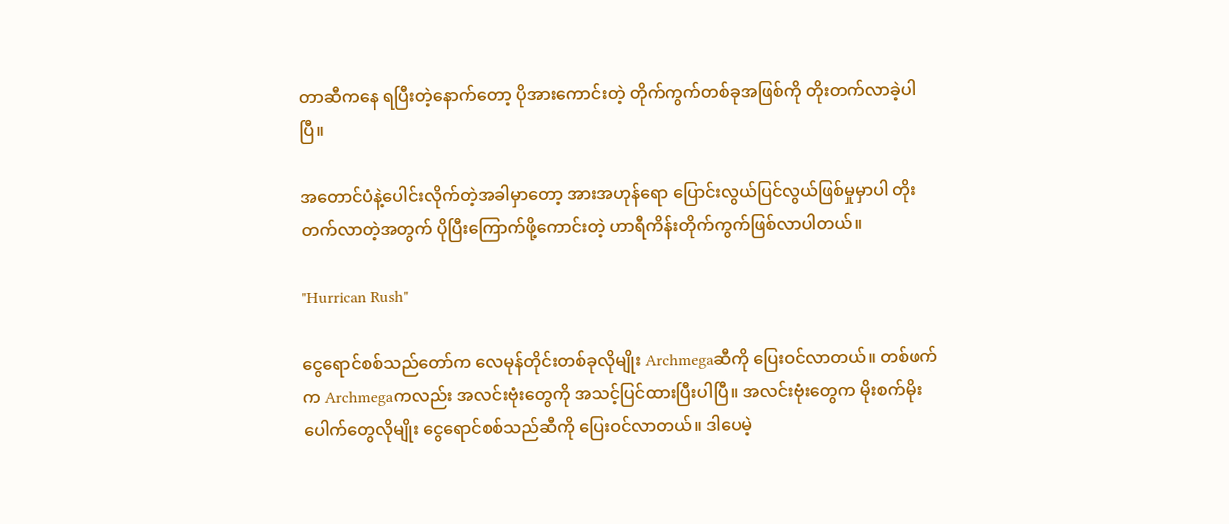တာဆီကနေ ရပြီးတဲ့နောက်တော့ ပိုအားကောင်းတဲ့ တိုက်ကွက်တစ်ခုအဖြစ်ကို တိုးတက်လာခဲ့ပါပြီ။

အတောင်ပံနဲ့ပေါင်းလိုက်တဲ့အခါမှာတော့ အားအဟုန်ရော ပြောင်းလွယ်ပြင်လွယ်ဖြစ်မှုမှာပါ တိုးတက်လာတဲ့အတွက် ပိုပြီးကြောက်ဖို့ကောင်းတဲ့ ဟာရီကိန်းတိုက်ကွက်ဖြစ်လာပါတယ်။

"Hurrican Rush"

ငွေရောင်စစ်သည်တော်က လေမုန်တိုင်းတစ်ခုလိုမျိုး Archmegaဆီကို ပြေးဝင်လာတယ်။ တစ်ဖက်က Archmegaကလည်း အလင်းဗုံးတွေကို အသင့်ပြင်ထားပြီးပါပြီ။ အလင်းဗုံးတွေက မိုးစက်မိုးပေါက်တွေလိုမျိုး ငွေရောင်စစ်သည်ဆီကို ပြေးဝင်လာတယ်။ ဒါပေမဲ့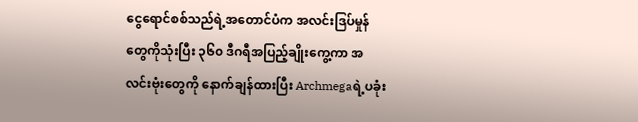ငွေရောင်စစ်သည်ရဲ့အတောင်ပံက အလင်းဒြပ်မှုန်တွေကိုသုံးပြီး ၃၆၀ ဒီဂရီအပြည့်ချိုးကွေ့ကာ အလင်းဗုံးတွေကို နောက်ချန်ထားပြီး Archmegaရဲ့ပခုံး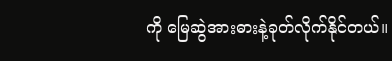ကို မြေဆွဲအားဓားနဲ့ခုတ်လိုက်နိုင်တယ်။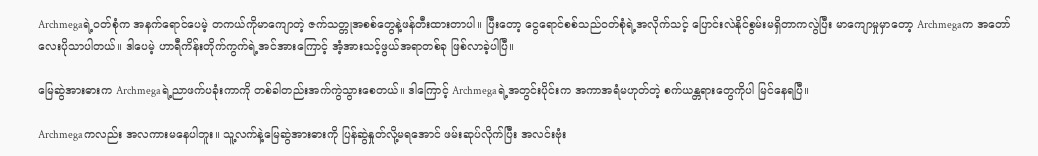Archmegaရဲ့ဝတ်စုံက အနက်ရောင်ပေမဲ့ တကယ်ကိုမာကျောတဲ့ ဇက်သတ္တုအစစ်တွေနဲ့ဖန်တီးထားတာပါ။ ပြီးတော့ ငွေရောင်စစ်သည်ဝတ်စုံရဲ့အလိုက်သင့် ပြောင်းလဲနိုင်စွမ်းမရှိတာကလွဲပြီး မာကျောမှုမှာတော့ Archmegaက အတော်လေးပိုသာပါတယ်။ ဒါပေမဲ့ ဟာရီကိန်းတိုက်ကွက်ရဲ့အင်အားကြောင့် အံ့အားသင့်ဖွယ်အရာတစ်ခု ဖြစ်လာခဲ့ပါပြီ။

မြေဆွဲအားဓားက Archmegaရဲ့ညာဖက်ပခုံးကာကို တစ်ခါတည်းအက်ကွဲသွားစေတယ်။ ဒါကြောင့် Archmegaရဲ့အတွင်းပိုင်းက အကာအရံမဟုတ်တဲ့ စက်ယန္တရားတွေကိုပါ မြင်နေရပြီ။

Archmegaကလည်း အလကားမနေပါဘူး။ သူ့လက်နဲ့မြေဆွဲအားဓားကို ပြန်ဆွဲနှုတ်လို့မရအောင် ဖမ်းဆုပ်လိုက်ပြီး အလင်းဗုံး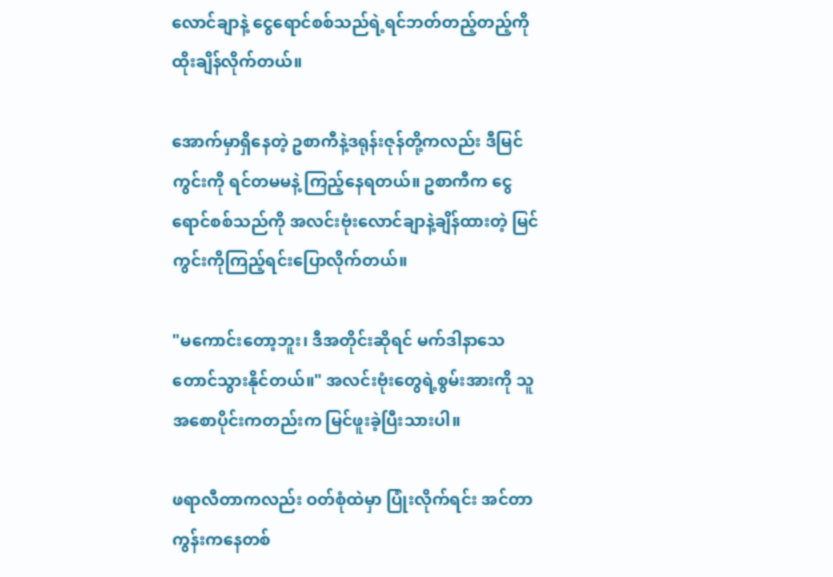လောင်ချာနဲ့ ငွေရောင်စစ်သည်ရဲ့ရင်ဘတ်တည့်တည့်ကို ထိုးချိန်လိုက်တယ်။

အောက်မှာရှိနေတဲ့ ဥစာကီနဲ့ဒရုန်းဇုန်တို့ကလည်း ဒီမြင်ကွင်းကို ရင်တမမနဲ့ ကြည့်နေရတယ်။ ဥစာကီက ငွေရောင်စစ်သည်ကို အလင်းဗုံးလောင်ချာနဲ့ချိန်ထားတဲ့ မြင်ကွင်းကိုကြည့်ရင်းပြောလိုက်တယ်။

"မကောင်းတော့ဘူး၊ ဒီအတိုင်းဆိုရင် မက်ဒါနာသေတောင်သွားနိုင်တယ်။" အလင်းဗုံးတွေရဲ့စွမ်းအားကို သူအစောပိုင်းကတည်းက မြင်ဖူးခဲ့ပြီးသားပါ။

ဖရာလီတာကလည်း ဝတ်စုံထဲမှာ ပြုံးလိုက်ရင်း အင်တာကွန်းကနေတစ်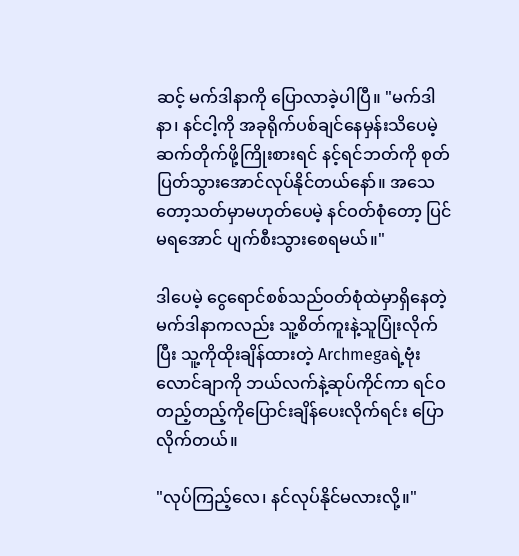ဆင့် မက်ဒါနာကို ပြောလာခဲ့ပါပြီ။ "မက်ဒါနာ၊ နင်ငါ့ကို အခုရိုက်ပစ်ချင်နေမှန်းသိပေမဲ့ ဆက်တိုက်ဖို့ကြိုးစားရင် နင့်ရင်ဘတ်ကို စုတ်ပြတ်သွားအောင်လုပ်နိုင်တယ်နော်။ အသေတော့သတ်မှာမဟုတ်ပေမဲ့ နင်ဝတ်စုံတော့ ပြင်မရအောင် ပျက်စီးသွားစေရမယ်။"

ဒါပေမဲ့ ငွေရောင်စစ်သည်ဝတ်စုံထဲမှာရှိနေတဲ့ မက်ဒါနာကလည်း သူ့စိတ်ကူးနဲ့သူပြုံးလိုက်ပြီး သူ့ကိုထိုးချိန်ထားတဲ့ Archmegaရဲ့ဗုံးလောင်ချာကို ဘယ်လက်နဲ့ဆုပ်ကိုင်ကာ ရင်ဝတည့်တည့်ကိုပြောင်းချိန်ပေးလိုက်ရင်း ပြောလိုက်တယ်။

"လုပ်ကြည့်လေ၊ နင်လုပ်နိုင်မလားလို့။"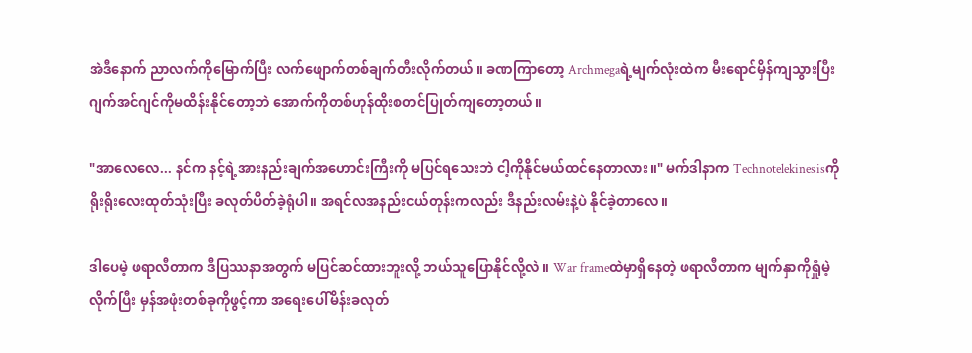အဲဒီနောက် ညာလက်ကိုမြောက်ပြီး လက်ဖျောက်တစ်ချက်တီးလိုက်တယ်။ ခဏကြာတော့ Archmegaရဲ့မျက်လုံးထဲက မီးရောင်မှိန်ကျသွားပြီး ဂျက်အင်ဂျင်ကိုမထိန်းနိုင်တော့ဘဲ အောက်ကိုတစ်ဟုန်ထိုးစတင်ပြုတ်ကျတော့တယ်။

"အာလေလေ... နင်က နင့်ရဲ့အားနည်းချက်အဟောင်းကြီးကို မပြင်ရသေးဘဲ ငါ့ကိုနိုင်မယ်ထင်နေတာလား။" မက်ဒါနာက Technotelekinesisကို ရိုးရိုးလေးထုတ်သုံးပြီး ခလုတ်ပိတ်ခဲ့ရုံပါ။ အရင်လအနည်းငယ်တုန်းကလည်း ဒီနည်းလမ်းနဲ့ပဲ နိုင်ခဲ့တာလေ။

ဒါပေမဲ့ ဖရာလီတာက ဒီပြဿနာအတွက် မပြင်ဆင်ထားဘူးလို့ ဘယ်သူပြောနိုင်လို့လဲ။ War frameထဲမှာရှိနေတဲ့ ဖရာလီတာက မျက်နှာကိုရှုံမဲ့လိုက်ပြီး မှန်အဖုံးတစ်ခုကိုဖွင့်ကာ အရေးပေါ်မိန်းခလုတ်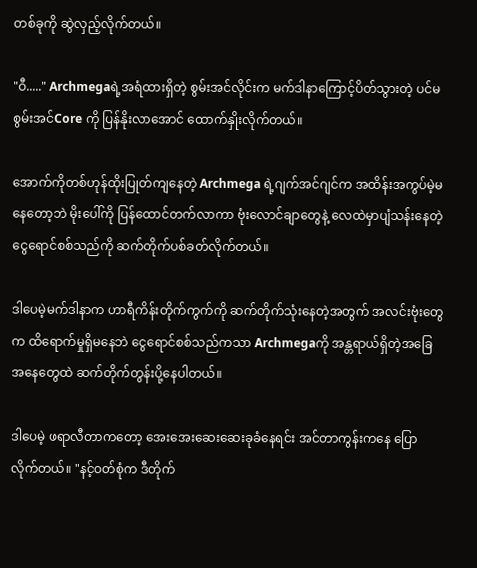တစ်ခုကို ဆွဲလှည့်လိုက်တယ်။

"ဝီ....." Archmegaရဲ့အရံထားရှိတဲ့ စွမ်းအင်လိုင်းက မက်ဒါနာကြောင့်ပိတ်သွားတဲ့ ပင်မစွမ်းအင်Core ကို ပြန်နိုးလာအောင် ထောက်နှိုးလိုက်တယ်။

အောက်ကိုတစ်ဟုန်ထိုးပြုတ်ကျနေတဲ့ Archmega ရဲ့ဂျက်အင်ဂျင်က အထိန်းအကွပ်မဲ့မနေတော့ဘဲ မိုးပေါ်ကို ပြန်ထောင်တက်လာကာ ဗုံးလောင်ချာတွေနဲ့ လေထဲမှာပျံသန်းနေတဲ့ ငွေရောင်စစ်သည်ကို ဆက်တိုက်ပစ်ခတ်လိုက်တယ်။

ဒါပေမဲ့မက်ဒါနာက ဟာရီကိန်းတိုက်ကွက်ကို ဆက်တိုက်သုံးနေတဲ့အတွက် အလင်းဗုံးတွေက ထိရောက်မှုရှိမနေဘဲ ငွေရောင်စစ်သည်ကသာ Archmegaကို အန္တရာယ်ရှိတဲ့အခြေအနေတွေထဲ ဆက်တိုက်တွန်းပို့နေပါတယ်။

ဒါပေမဲ့ ဖရာလီတာကတော့ အေးအေးဆေးဆေးခုခံနေရင်း အင်တာကွန်းကနေ ပြောလိုက်တယ်။ "နင့်ဝတ်စုံက ဒီတိုက်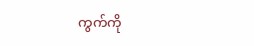ကွက်ကို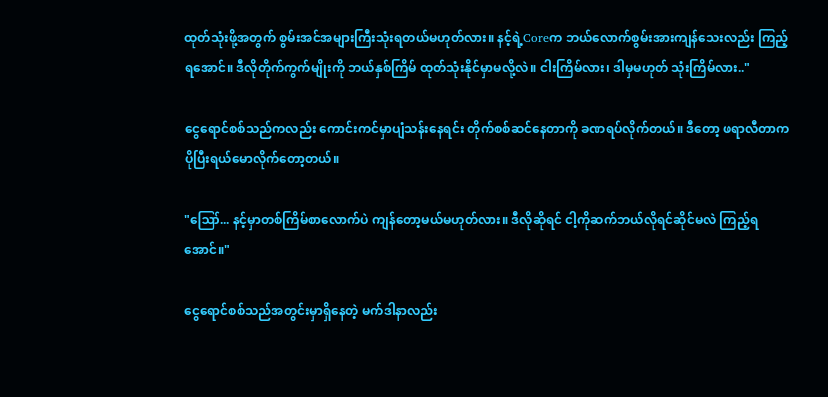ထုတ်သုံးဖို့အတွက် စွမ်းအင်အများကြီးသုံးရတယ်မဟုတ်လား။ နင့်ရဲ့Coreက ဘယ်လောက်စွမ်းအားကျန်သေးလည်း ကြည့်ရအောင်။ ဒီလိုတိုက်ကွက်မျိုးကို ဘယ်နှစ်ကြိမ် ထုတ်သုံးနိုင်မှာမလို့လဲ။ ငါးကြိမ်လား၊ ဒါမှမဟုတ် သုံးကြိမ်လား.."

ငွေရောင်စစ်သည်ကလည်း ကောင်းကင်မှာပျံသန်းနေရင်း တိုက်စစ်ဆင်နေတာကို ခဏရပ်လိုက်တယ်။ ဒီတော့ ဖရာလီတာက ပိုပြီးရယ်မောလိုက်တော့တယ်။

"ဪ... နင့်မှာတစ်ကြိမ်စာလောက်ပဲ ကျန်တော့မယ်မဟုတ်လား။ ဒီလိုဆိုရင် ငါ့ကိုဆက်ဘယ်လိုရင်ဆိုင်မလဲ ကြည့်ရအောင်။"

ငွေရောင်စစ်သည်အတွင်းမှာရှိနေတဲ့ မက်ဒါနာလည်း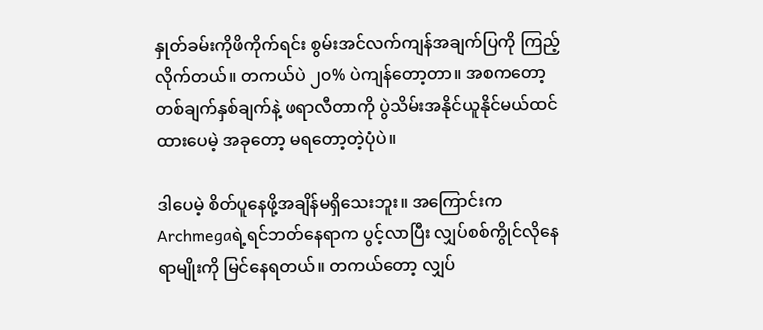နှုတ်ခမ်းကိုဖိကိုက်ရင်း စွမ်းအင်လက်ကျန်အချက်ပြကို ကြည့်လိုက်တယ်။ တကယ်ပဲ ၂၀% ပဲကျန်တော့တာ။ အစကတော့ တစ်ချက်နှစ်ချက်နဲ့ ဖရာလီတာကို ပွဲသိမ်းအနိုင်ယူနိုင်မယ်ထင်ထားပေမဲ့ အခုတော့ မရတော့တဲ့ပုံပဲ။

ဒါပေမဲ့ စိတ်ပူနေဖို့အချိန်မရှိသေးဘူး။ အကြောင်းက Archmegaရဲ့ရင်ဘတ်နေရာက ပွင့်လာပြီး လျှပ်စစ်ကွိုင်လိုနေရာမျိုးကို မြင်နေရတယ်။ တကယ်တော့ လျှပ်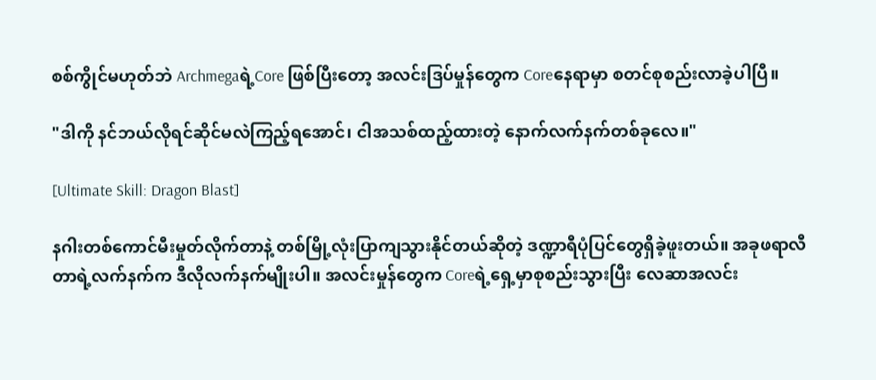စစ်ကွိုင်မဟုတ်ဘဲ Archmegaရဲ့Core ဖြစ်ပြီးတော့ အလင်းဒြပ်မှုန်တွေက Coreနေရာမှာ စတင်စုစည်းလာခဲ့ပါပြီ။

"ဒါကို နင်ဘယ်လိုရင်ဆိုင်မလဲကြည့်ရအောင်၊ ငါအသစ်ထည့်ထားတဲ့ နောက်လက်နက်တစ်ခုလေ။"

[Ultimate Skill: Dragon Blast]

နဂါးတစ်ကောင်မီးမှုတ်လိုက်တာနဲ့ တစ်မြို့လုံးပြာကျသွားနိုင်တယ်ဆိုတဲ့ ဒဏ္ဍာရီပုံပြင်တွေရှိခဲ့ဖူးတယ်။ အခုဖရာလီတာရဲ့လက်နက်က ဒီလိုလက်နက်မျိုးပါ။ အလင်းမှုန်တွေက Coreရဲ့ရှေ့မှာစုစည်းသွားပြီး လေဆာအလင်း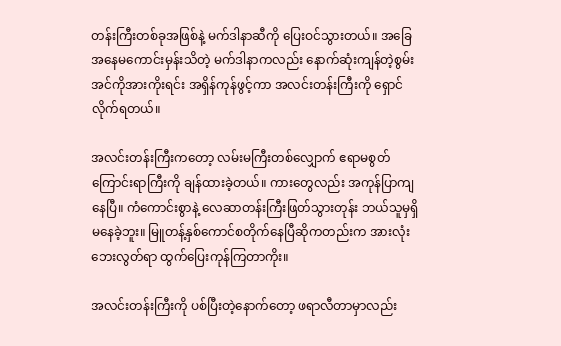တန်းကြီးတစ်ခုအဖြစ်နဲ့ မက်ဒါနာဆီကို ပြေးဝင်သွားတယ်။ အခြေအနေမကောင်းမှန်းသိတဲ့ မက်ဒါနာကလည်း နောက်ဆုံးကျန်တဲ့စွမ်းအင်ကိုအားကိုးရင်း အရှိန်ကုန်ဖွင့်ကာ အလင်းတန်းကြီးကို ရှောင်လိုက်ရတယ်။

အလင်းတန်းကြီးကတော့ လမ်းမကြီးတစ်လျှောက် ဧရာမစွတ်ကြောင်းရာကြီးကို ချန်ထားခဲ့တယ်။ ကားတွေလည်း အကုန်ပြာကျနေပြီ။ ကံကောင်းစွာနဲ့ လေဆာတန်းကြီးဖြတ်သွားတုန်း ဘယ်သူမှရှိမနေခဲ့ဘူး။ မြူတန့်နှစ်ကောင်စတိုက်နေပြီဆိုကတည်းက အားလုံးဘေးလွတ်ရာ ထွက်ပြေးကုန်ကြတာကိုး။

အလင်းတန်းကြီးကို ပစ်ပြီးတဲ့နောက်တော့ ဖရာလီတာမှာလည်း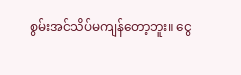စွမ်းအင်သိပ်မကျန်တော့ဘူး။ ငွေ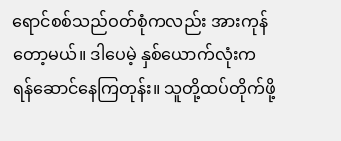ရောင်စစ်သည်ဝတ်စုံကလည်း အားကုန်တော့မယ်။ ဒါပေမဲ့ နှစ်ယောက်လုံးက ရန်ဆောင်နေကြတုန်း။ သူတို့ထပ်တိုက်ဖို့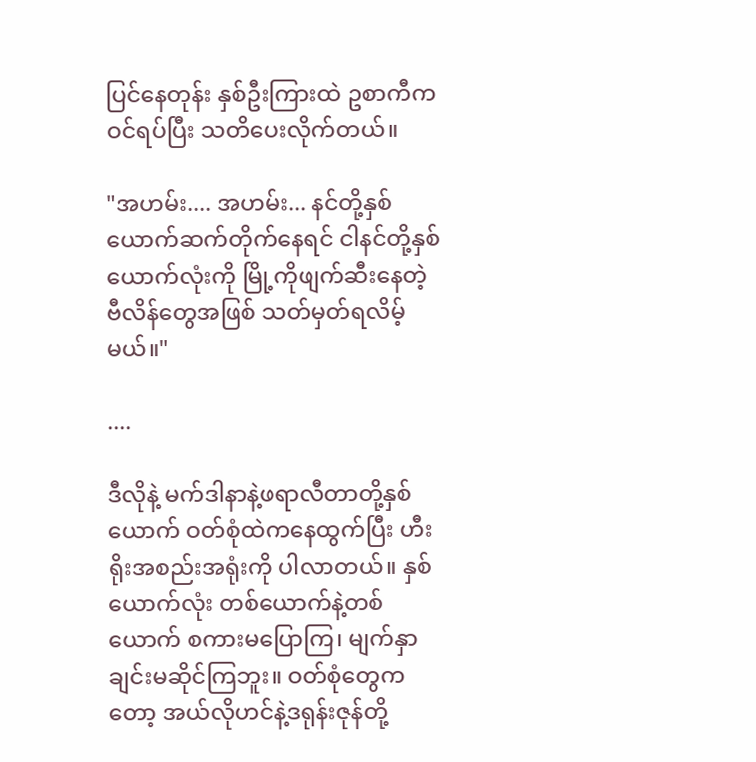ပြင်နေတုန်း နှစ်ဦးကြားထဲ ဥစာကီက ဝင်ရပ်ပြီး သတိပေးလိုက်တယ်။

"အဟမ်း.... အဟမ်း... နင်တို့နှစ်ယောက်ဆက်တိုက်နေရင် ငါနင်တို့နှစ်ယောက်လုံးကို မြို့ကိုဖျက်ဆီးနေတဲ့ ဗီလိန်တွေအဖြစ် သတ်မှတ်ရလိမ့်မယ်။"

....

ဒီလိုနဲ့ မက်ဒါနာနဲ့ဖရာလီတာတို့နှစ်ယောက် ဝတ်စုံထဲကနေထွက်ပြီး ဟီးရိုးအစည်းအရုံးကို ပါလာတယ်။ နှစ်ယောက်လုံး တစ်ယောက်နဲ့တစ်ယောက် စကားမပြောကြ၊ မျက်နှာချင်းမဆိုင်ကြဘူး။ ဝတ်စုံတွေကတော့ အယ်လိုဟင်နဲ့ဒရုန်းဇုန်တို့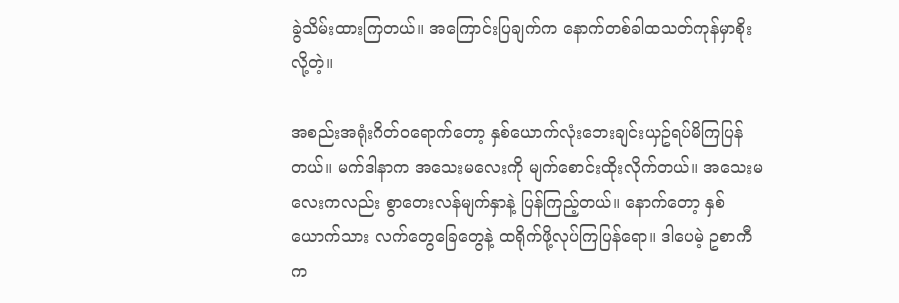ခွဲသိမ်းထားကြတယ်။ အကြောင်းပြချက်က နောက်တစ်ခါထသတ်ကုန်မှာစိုးလို့တဲ့။

အစည်းအရုံးဂိတ်ဝရောက်တော့ နှစ်ယောက်လုံးဘေးချင်းယှဥ်ရပ်မိကြပြန်တယ်။ မက်ဒါနာက အသေးမလေးကို မျက်စောင်းထိုးလိုက်တယ်။ အသေးမလေးကလည်း စွာတေးလန်မျက်နှာနဲ့ ပြန်ကြည့်တယ်။ နောက်တော့ နှစ်ယောက်သား လက်တွေခြေတွေနဲ့ ထရိုက်ဖို့လုပ်ကြပြန်ရော။ ဒါပေမဲ့ ဥစာကီက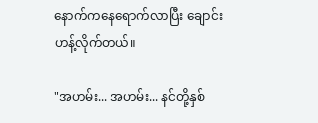နောက်ကနေရောက်လာပြီး ချောင်းဟန့်လိုက်တယ်။

"အဟမ်း... အဟမ်း... နင်တို့နှစ်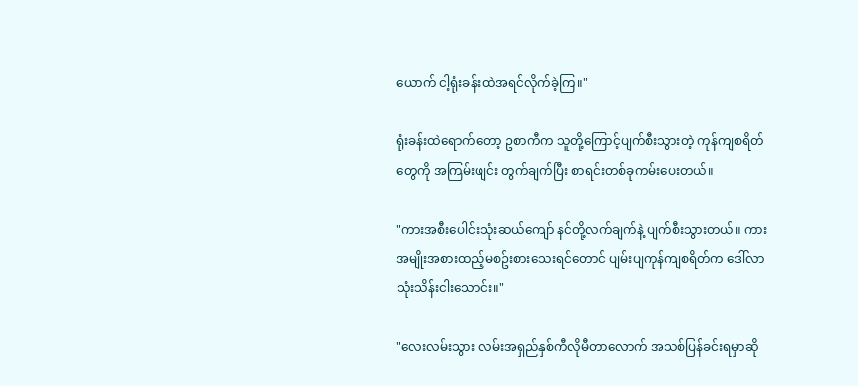ယောက် ငါ့ရုံးခန်းထဲအရင်လိုက်ခဲ့ကြ။"

ရုံးခန်းထဲရောက်တော့ ဥစာကီက သူတို့ကြောင့်ပျက်စီးသွားတဲ့ ကုန်ကျစရိတ်တွေကို အကြမ်းဖျင်း တွက်ချက်ပြီး စာရင်းတစ်ခုကမ်းပေးတယ်။

"ကားအစီးပေါင်းသုံးဆယ်ကျော် နင်တို့လက်ချက်နဲ့ ပျက်စီးသွားတယ်။ ကားအမျိုးအစားထည့်မစဥ်းစားသေးရင်တောင် ပျမ်းပျကုန်ကျစရိတ်က ဒေါ်လာသုံးသိန်းငါးသောင်း။"

"လေးလမ်းသွား လမ်းအရှည်နှစ်ကီလိုမီတာလောက် အသစ်ပြန်ခင်းရမှာဆို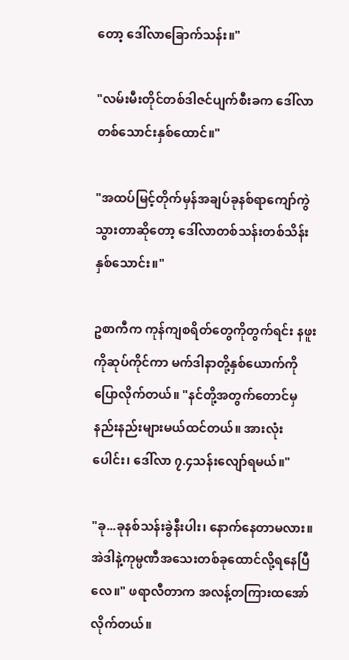တော့ ဒေါ်လာခြောက်သန်း။"

"လမ်းမီးတိုင်တစ်ဒါဇင်ပျက်စီးခက ဒေါ်လာတစ်သောင်းနှစ်ထောင်။"

"အထပ်မြင့်တိုက်မှန်အချပ်ခုနစ်ရာကျော်ကွဲသွားတာဆိုတော့ ဒေါ်လာတစ်သန်းတစ်သိန်းနှစ်သောင်း။"

ဥစာကီက ကုန်ကျစရိတ်တွေကိုတွက်ရင်း နဖူးကိုဆုပ်ကိုင်ကာ မက်ဒါနာတို့နှစ်ယောက်ကို ပြောလိုက်တယ်။ "နင်တို့အတွက်တောင်မှ နည်းနည်းများမယ်ထင်တယ်။ အားလုံးပေါင်း၊ ဒေါ်လာ ၇.၄သန်းလျော်ရမယ်။"

"ခု...ခုနစ်သန်းခွဲနီးပါး၊ နောက်နေတာမလား။ အဲဒါနဲ့ကုမ္ပဏီအသေးတစ်ခုထောင်လို့ရနေပြီလေ။" ဖရာလီတာက အလန့်တကြားထအော်လိုက်တယ်။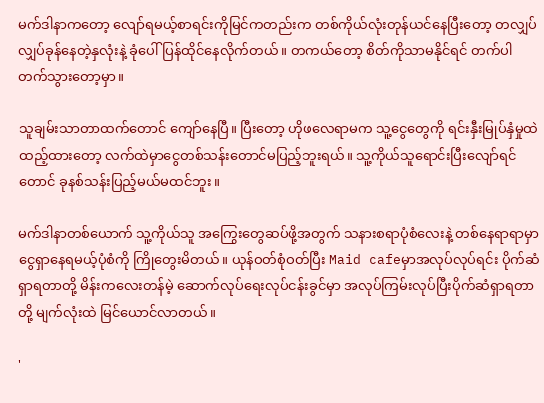မက်ဒါနာကတော့ လျော်ရမယ့်စာရင်းကိုမြင်ကတည်းက တစ်ကိုယ်လုံးတုန်ယင်နေပြီးတော့ တလျှပ်လျှပ်ခုန်နေတဲ့နှလုံးနဲ့ ခုံပေါ်ပြန်ထိုင်နေလိုက်တယ်။ တကယ်တော့ စိတ်ကိုသာမနိုင်ရင် တက်ပါတက်သွားတော့မှာ။

သူချမ်းသာတာထက်တောင် ကျော်နေပြီ။ ပြီးတော့ ဟိုဖလေရာမက သူ့ငွေတွေကို ရင်းနှီးမြုပ်နှံမှုထဲထည့်ထားတော့ လက်ထဲမှာငွေတစ်သန်းတောင်မပြည့်ဘူးရယ်။ သူ့ကိုယ်သူရောင်းပြီးလျော်ရင်တောင် ခုနစ်သန်းပြည့်မယ်မထင်ဘူး။

မက်ဒါနာတစ်ယောက် သူ့ကိုယ်သူ အကြွေးတွေဆပ်ဖို့အတွက် သနားစရာပုံစံလေးနဲ့ တစ်နေရာရာမှာငွေရှာနေရမယ့်ပုံစံကို ကြိုတွေးမိတယ်။ ယုန်ဝတ်စုံဝတ်ပြီး Maid cafeမှာအလုပ်လုပ်ရင်း ပိုက်ဆံရှာရတာတို့ မိန်းကလေးတန်မဲ့ ဆောက်လုပ်ရေးလုပ်ငန်းခွင်မှာ အလုပ်ကြမ်းလုပ်ပြီးပိုက်ဆံရှာရတာတို့ မျက်လုံးထဲ မြင်ယောင်လာတယ်။

'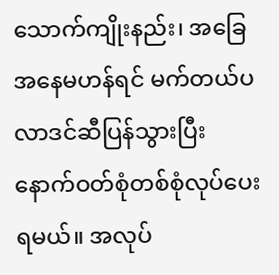သောက်ကျိုးနည်း၊ အခြေအနေမဟန်ရင် မက်တယ်ပလာဒင်ဆီပြန်သွားပြီး နောက်ဝတ်စုံတစ်စုံလုပ်ပေးရမယ်။ အလုပ်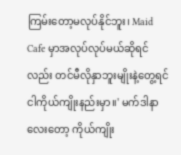ကြမ်းတော့မလုပ်နိုင်ဘူး၊ Maid Cafe မှာအလုပ်လုပ်မယ်ဆိုရင်လည်း တင်မီလိုနှာဘူးမျိုးနဲ့တွေ့ရင် ငါကိုယ်ကျိုးနည်းမှာ။' မက်ဒါနာလေးတော့ ကိုယ်ကျိုး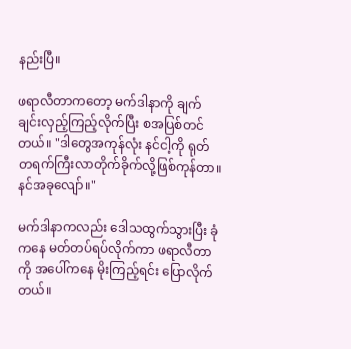နည်းပြီ။

ဖရာလီတာကတော့ မက်ဒါနာကို ချက်ချင်းလှည့်ကြည့်လိုက်ပြီး စအပြစ်တင်တယ်။ "ဒါတွေအကုန်လုံး နင်ငါ့ကို ရုတ်တရက်ကြီးလာတိုက်ခိုက်လို့ဖြစ်ကုန်တာ။ နင်အခုလျော်။"

မက်ဒါနာကလည်း ဒေါသထွက်သွားပြီး ခုံကနေ မတ်တပ်ရပ်လိုက်ကာ ဖရာလီတာကို အပေါ်ကနေ မိုးကြည့်ရင်း ပြောလိုက်တယ်။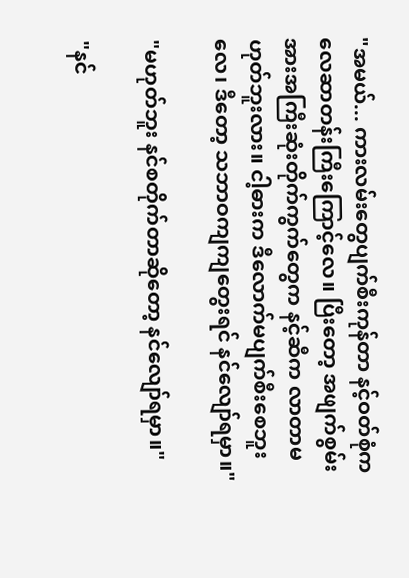"အမယ်... ကားလမ်းတွေပျက်စီးကုန်တာ နင့်ဝတ်စုံက လေဆာတန်းကြီးကြောင့်လေ။ ပြီးတော့ အဖျက်စွမ်းအားအကြီးဆုံးတိုက်ကွက်တွေက နင့်ဆီက လာတာမဟုတ်ဘူးလား။ ငါ့ဓားက ဒီလောက်မပျက်စီးစေဘူးလေ၊ ဒီတော့ သဘာဝကျကျတွေးရင် နင်လျော်ရမှာ။"

"မဟုတ်ဘူး နင်စတိုက်တာဆိုတော့ နင်လျော်ရမှာ။"

"နင်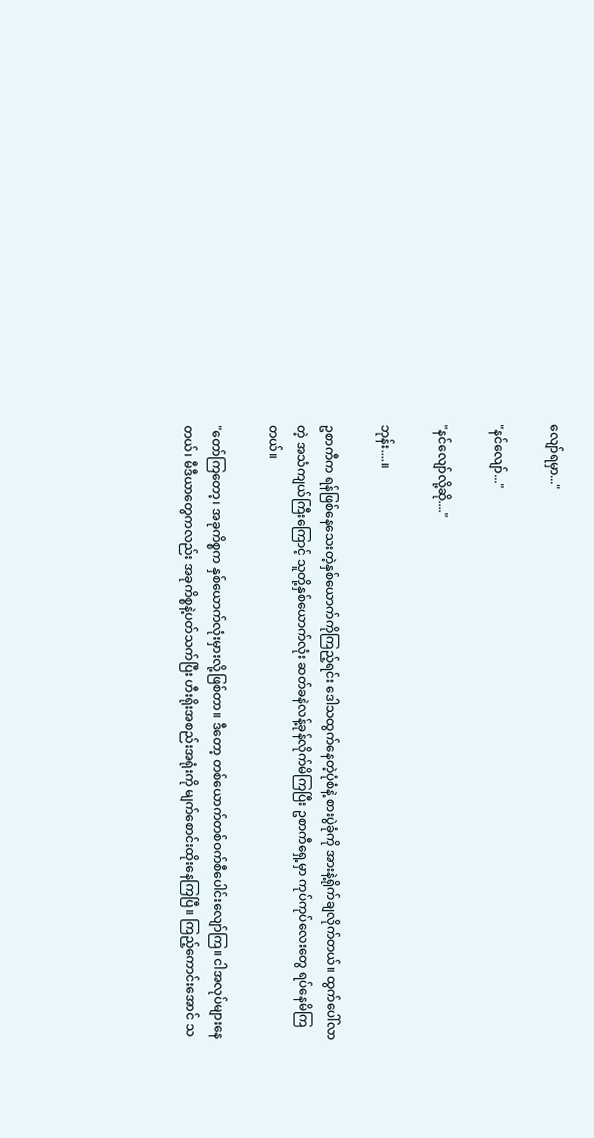လျော်ရမှာ..."

"နင်လျော်..."

"နင်လျော်လို့ဆို...."

ဘုန်း....။

ဥစာကီက ရန်ဖြစ်နေသေးတဲ့နှစ်ယောက်ကိုကြည့်ရင်း ဒေါသထွက်နေတဲ့ပုံစံနဲ့ စားပွဲခုံကို အားနဲ့ရိုက်ချလိုက်တယ်။ ထွက်ပေါ်လာတဲ့ အသံကျယ်ကြီးကြောင့် သူတို့နှစ်ယောက်လုံး ဆတ်ခနဲလန့်ခုန်လိုက်မိကြပြီး ဥစာကီရှေ့မှာ ကုပ်ကုပ်လေးတွေ ရပ်နေမိကြတယ်။

"တော်ကြတော့၊ အခုကိစ္စက နှစ်ယောက်လုံးမှားလို့ဖြစ်တာ။ ဒီတော့ တစ်ယောက်တစ်ဝက်စီပေါင်းလျော်ကြ။ ငါအလုပ်များနေတယ်၊ မီဒီယာတွေကလည်း အခုကိစ္စနဲ့ပတ်သက်ပြီး ဟီးရိုးအစည်းအရုံးကို မျက်စောင်းထိုးနေကြပြီ။ ကြည့်ကောင်းအောင် သ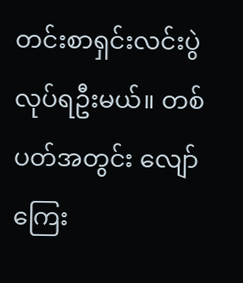တင်းစာရှင်းလင်းပွဲလုပ်ရဦးမယ်။ တစ်ပတ်အတွင်း လျော်ကြေး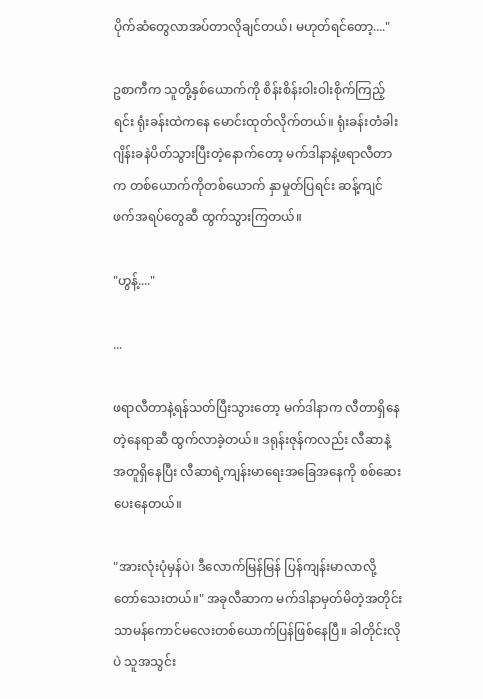ပိုက်ဆံတွေလာအပ်တာလိုချင်တယ်၊ မဟုတ်ရင်တော့...."

ဥစာကီက သူတို့နှစ်ယောက်ကို စိန်းစိန်းဝါးဝါးစိုက်ကြည့်ရင်း ရုံးခန်းထဲကနေ မောင်းထုတ်လိုက်တယ်။ ရုံးခန်းတံခါး ဂျိန်းခနဲပိတ်သွားပြီးတဲ့နောက်တော့ မက်ဒါနာနဲ့ဖရာလီတာက တစ်ယောက်ကိုတစ်ယောက် နှာမှုတ်ပြရင်း ဆန့်ကျင်ဖက်အရပ်တွေဆီ ထွက်သွားကြတယ်။

"ဟွန့်...."

...

ဖရာလီတာနဲ့ရန်သတ်ပြီးသွားတော့ မက်ဒါနာက လီတာရှိနေတဲ့နေရာဆီ ထွက်လာခဲ့တယ်။ ဒရုန်းဇုန်ကလည်း လီဆာနဲ့အတူရှိနေပြီး လီဆာရဲ့ကျန်းမာရေးအခြေအနေကို စစ်ဆေးပေးနေတယ်။

"အားလုံးပုံမှန်ပဲ၊ ဒီလောက်မြန်မြန် ပြန်ကျန်းမာလာလို့ တော်သေးတယ်။" အခုလီဆာက မက်ဒါနာမှတ်မိတဲ့အတိုင်း သာမန်ကောင်မလေးတစ်ယောက်ပြန်ဖြစ်နေပြီ။ ခါတိုင်းလိုပဲ သူအသွင်း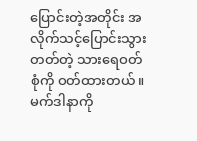ပြောင်းတဲ့အတိုင်း အလိုက်သင့်ပြောင်းသွားတတ်တဲ့ သားရေဝတ်စုံကို ဝတ်ထားတယ်။ မက်ဒါနာကို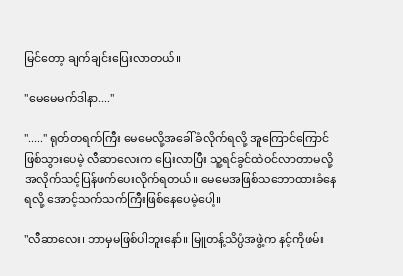မြင်တော့ ချက်ချင်းပြေးလာတယ်။

"မေမေမက်ဒါနာ...."

"....." ရုတ်တရက်ကြီး မေမေလို့အခေါ်ခံလိုက်ရလို့ အူကြောင်ကြောင်ဖြစ်သွားပေမဲ့ လီဆာလေးက ပြေးလာပြီး သူ့ရင်ခွင်ထဲဝင်လာတာမလို့ အလိုက်သင့်ပြန်ဖက်ပေးလိုက်ရတယ်။ မေမေအဖြစ်သဘောထားခံနေရလို့ အောင့်သက်သက်ကြီးဖြစ်နေပေမဲ့ပေါ့။

"လီဆာလေး၊ ဘာမှမဖြစ်ပါဘူးနော်။ မြူတန့်သိပ္ပံအဖွဲ့က နင့်ကိုဖမ်း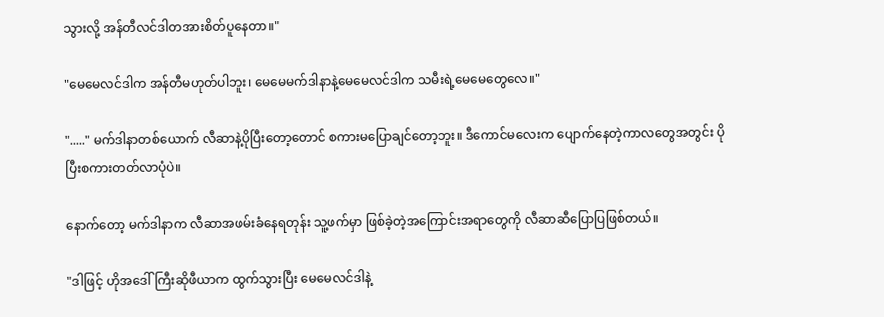သွားလို့ အန်တီလင်ဒါတအားစိတ်ပူနေတာ။"

"မေမေလင်ဒါက အန်တီမဟုတ်ပါဘူး၊ မေမေမက်ဒါနာနဲ့မေမေလင်ဒါက သမီးရဲ့မေမေတွေလေ။"

"....." မက်ဒါနာတစ်ယောက် လီဆာနဲ့ပိုပြီးတော့တောင် စကားမပြောချင်တော့ဘူး။ ဒီကောင်မလေးက ပျောက်နေတဲ့ကာလတွေအတွင်း ပိုပြီးစကားတတ်လာပုံပဲ။

နောက်တော့ မက်ဒါနာက လီဆာအဖမ်းခံနေရတုန်း သူ့ဖက်မှာ ဖြစ်ခဲ့တဲ့အကြောင်းအရာတွေကို လီဆာဆီပြောပြဖြစ်တယ်။

"ဒါဖြင့် ဟိုအဒေါ်ကြီးဆိုဖီယာက ထွက်သွားပြီး မေမေလင်ဒါနဲ့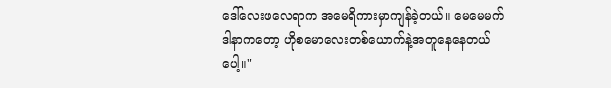ဒေါ်လေးဖလေရာက အမေရိကားမှာကျန်ခဲ့တယ်။ မေမေမက်ဒါနာကတော့ ဟိုစမောလေးတစ်ယောက်နဲ့အတူနေနေတယ်ပေါ့။"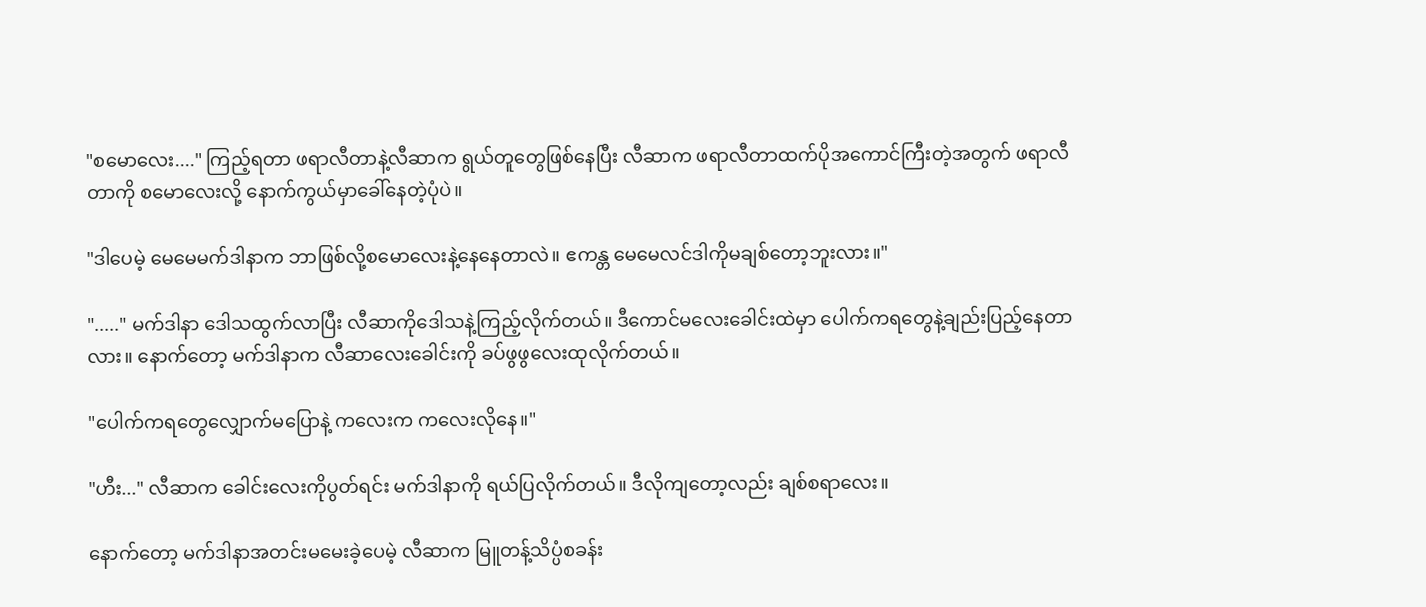"စမောလေး...." ကြည့်ရတာ ဖရာလီတာနဲ့လီဆာက ရွယ်တူတွေဖြစ်နေပြီး လီဆာက ဖရာလီတာထက်ပိုအကောင်ကြီးတဲ့အတွက် ဖရာလီတာကို စမောလေးလို့ နောက်ကွယ်မှာခေါ်နေတဲ့ပုံပဲ။

"ဒါပေမဲ့ မေမေမက်ဒါနာက ဘာဖြစ်လို့စမောလေးနဲ့နေနေတာလဲ။ ဧကန္တ မေမေလင်ဒါကိုမချစ်တော့ဘူးလား။"

"....." မက်ဒါနာ ဒေါသထွက်လာပြီး လီဆာကိုဒေါသနဲ့ကြည့်လိုက်တယ်။ ဒီကောင်မလေးခေါင်းထဲမှာ ပေါက်ကရတွေနဲ့ချည်းပြည့်နေတာလား။ နောက်တော့ မက်ဒါနာက လီဆာလေးခေါင်းကို ခပ်ဖွဖွလေးထုလိုက်တယ်။

"ပေါက်ကရတွေလျှောက်မပြောနဲ့ ကလေးက ကလေးလိုနေ။"

"ဟီး..." လီဆာက ခေါင်းလေးကိုပွတ်ရင်း မက်ဒါနာကို ရယ်ပြလိုက်တယ်။ ဒီလိုကျတော့လည်း ချစ်စရာလေး။

နောက်တော့ မက်ဒါနာအတင်းမမေးခဲ့ပေမဲ့ လီဆာက မြူတန့်သိပ္ပံစခန်း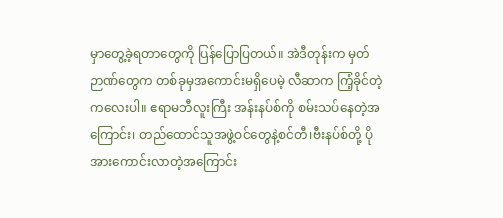မှာတွေ့ခဲ့ရတာတွေကို ပြန်ပြောပြတယ်။ အဲဒီတုန်းက မှတ်ဉာဏ်တွေက တစ်ခုမှအကောင်းမရှိပေမဲ့ လီဆာက ကြံ့ခိုင်တဲ့ကလေးပါ။ ဧရာမဘီလူးကြီး အန်းနပ်စ်ကို စမ်းသပ်နေတဲ့အကြောင်း၊ တည်ထောင်သူအဖွဲ့ဝင်တွေနဲ့စင်တီ၊ဗီးနပ်စ်တို့ ပိုအားကောင်းလာတဲ့အကြောင်း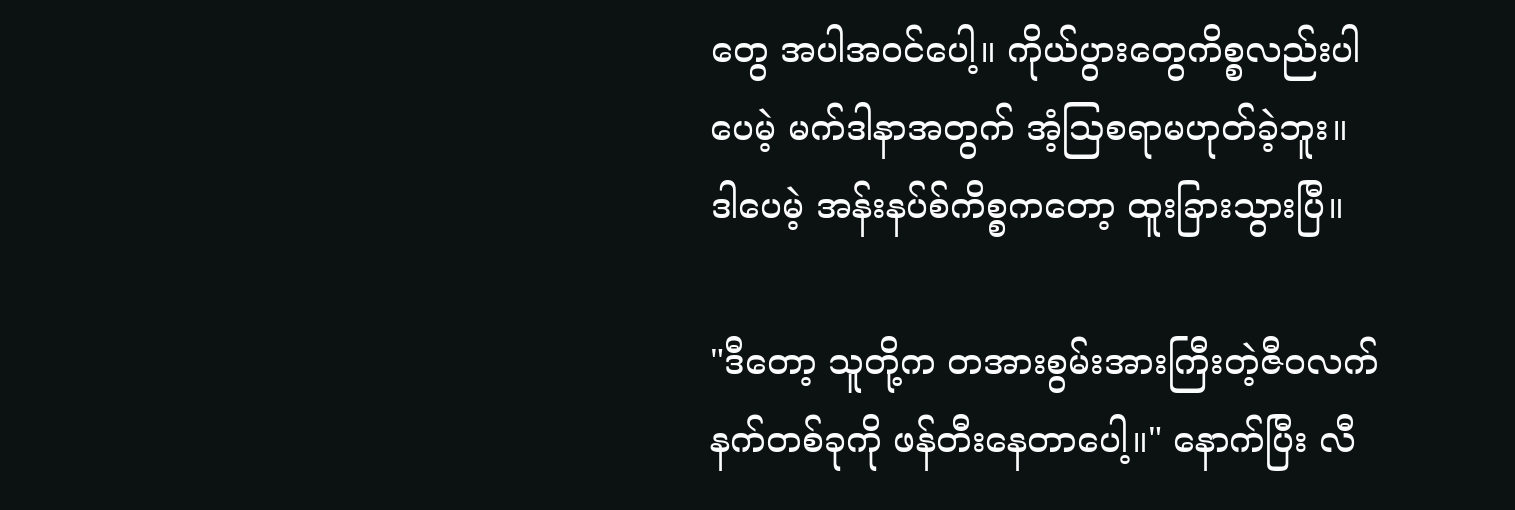တွေ အပါအဝင်ပေါ့။ ကိုယ်ပွားတွေကိစ္စလည်းပါပေမဲ့ မက်ဒါနာအတွက် အံ့ဩစရာမဟုတ်ခဲ့ဘူး။ ဒါပေမဲ့ အန်းနပ်စ်ကိစ္စကတော့ ထူးခြားသွားပြီ။

"ဒီတော့ သူတို့က တအားစွမ်းအားကြီးတဲ့ဇီဝလက်နက်တစ်ခုကို ဖန်တီးနေတာပေါ့။" နောက်ပြီး လီ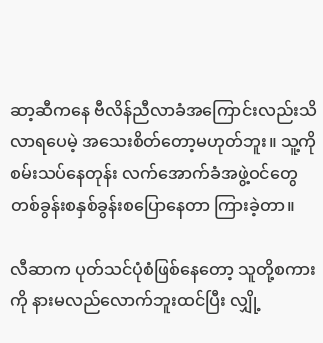ဆာ့ဆီကနေ ဗီလိန်ညီလာခံအကြောင်းလည်းသိလာရပေမဲ့ အသေးစိတ်တော့မဟုတ်ဘူး။ သူ့ကိုစမ်းသပ်နေတုန်း လက်အောက်ခံအဖွဲ့ဝင်တွေ တစ်ခွန်းစနှစ်ခွန်းစပြောနေတာ ကြားခဲ့တာ။

လီဆာက ပုတ်သင်ပုံစံဖြစ်နေတော့ သူတို့စကားကို နားမလည်လောက်ဘူးထင်ပြီး လျှို့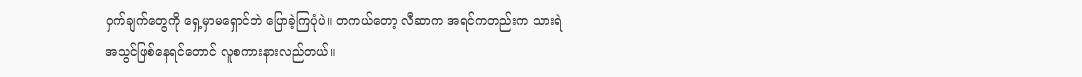ဝှက်ချက်တွေကို ရှေ့မှာမရှောင်ဘဲ ပြောခဲ့ကြပုံပဲ။ တကယ်တော့ လီဆာက အရင်ကတည်းက သားရဲအသွင်ဖြစ်နေရင်တောင် လူစကားနားလည်တယ်။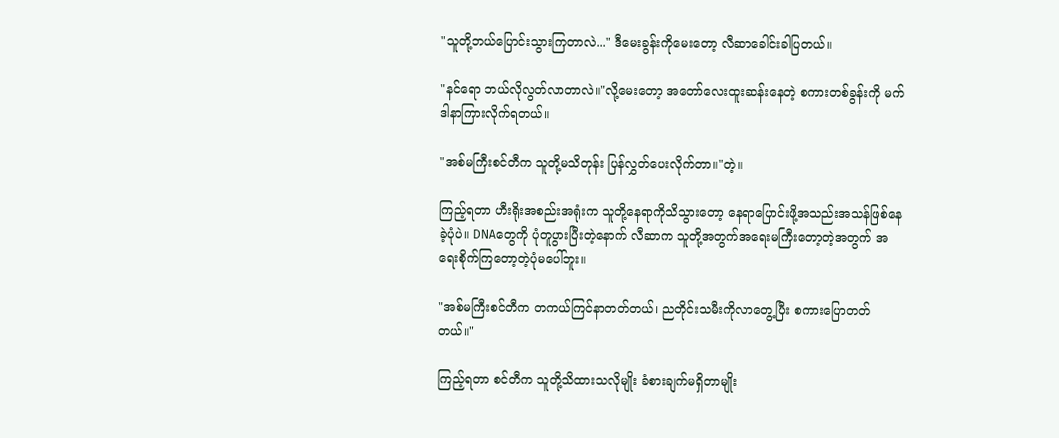"သူတို့ဘယ်ပြောင်းသွားကြတာလဲ..." ဒီမေးခွန်းကိုမေးတော့ လီဆာခေါင်းခါပြတယ်။

"နင်ရော ဘယ်လိုလွတ်လာတာလဲ။"လို့မေးတော့ အတော်လေးထူးဆန်းနေတဲ့ စကားတစ်ခွန်းကို မက်ဒါနာကြားလိုက်ရတယ်။

"အစ်မကြီးစင်တီက သူတို့မသိတုန်း ပြန်လွှတ်ပေးလိုက်တာ။"တဲ့။

ကြည့်ရတာ ဟီးရိုးအစည်းအရုံးက သူတို့နေရာကိုသိသွားတော့ နေရာပြောင်းဖို့အသည်းအသန်ဖြစ်နေခဲ့ပုံပဲ။ DNAတွေကို ပုံတူပွားပြီးတဲ့နောက် လီဆာက သူတို့အတွက်အရေးမကြီးတော့တဲ့အတွက် အရေးစိုက်ကြတော့တဲ့ပုံမပေါ်ဘူး။

"အစ်မကြီးစင်တီက တကယ်ကြင်နာတတ်တယ်၊ ညတိုင်းသမီးကိုလာတွေ့ပြီး စကားပြောတတ်တယ်။"

ကြည့်ရတာ စင်တီက သူတို့သိထားသလိုမျိုး ခံစားချက်မရှိတာမျိုး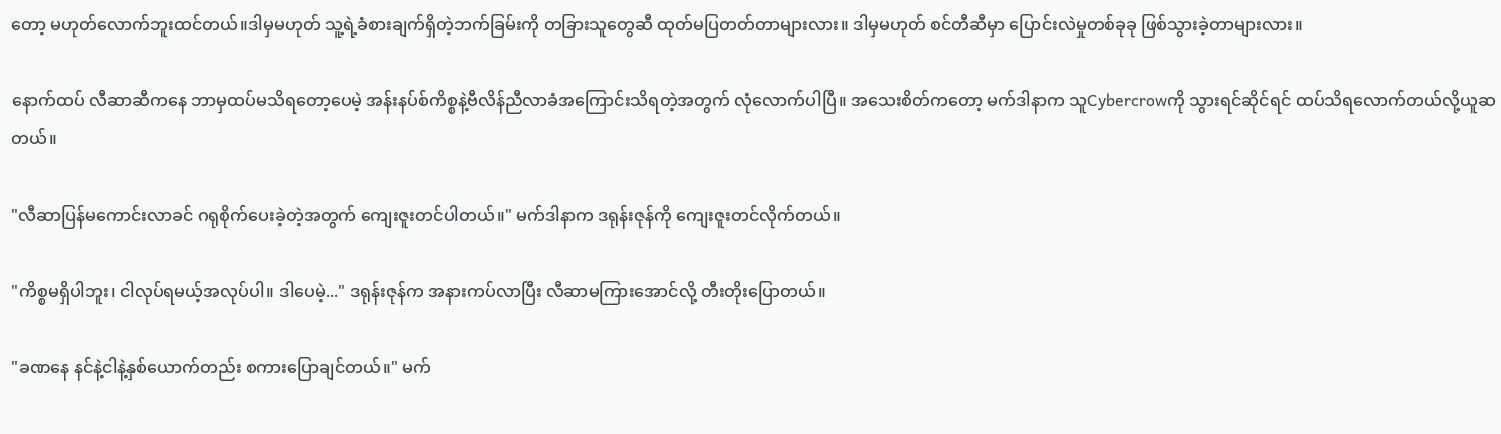တော့ မဟုတ်လောက်ဘူးထင်တယ်။ဒါမှမဟုတ် သူ့ရဲ့ခံစားချက်ရှိတဲ့ဘက်ခြမ်းကို တခြားသူတွေဆီ ထုတ်မပြတတ်တာများလား။ ဒါမှမဟုတ် စင်တီဆီမှာ ပြောင်းလဲမှုတစ်ခုခု ဖြစ်သွားခဲ့တာများလား။

နောက်ထပ် လီဆာဆီကနေ ဘာမှထပ်မသိရတော့ပေမဲ့ အန်းနပ်စ်ကိစ္စနဲ့ဗီလိန်ညီလာခံအကြောင်းသိရတဲ့အတွက် လုံလောက်ပါပြီ။ အသေးစိတ်ကတော့ မက်ဒါနာက သူCybercrowကို သွားရင်ဆိုင်ရင် ထပ်သိရလောက်တယ်လို့ယူဆတယ်။

"လီဆာပြန်မကောင်းလာခင် ဂရုစိုက်ပေးခဲ့တဲ့အတွက် ကျေးဇူးတင်ပါတယ်။" မက်ဒါနာက ဒရုန်းဇုန်ကို ကျေးဇူးတင်လိုက်တယ်။

"ကိစ္စမရှိပါဘူး၊ ငါလုပ်ရမယ့်အလုပ်ပါ။ ဒါပေမဲ့..." ဒရုန်းဇုန်က အနားကပ်လာပြီး လီဆာမကြားအောင်လို့ တီးတိုးပြောတယ်။

"ခဏနေ နင်နဲ့ငါနဲ့နှစ်ယောက်တည်း စကားပြောချင်တယ်။" မက်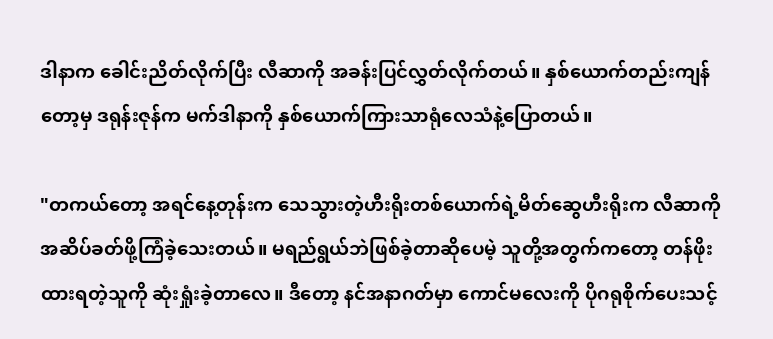ဒါနာက ခေါင်းညိတ်လိုက်ပြီး လီဆာကို အခန်းပြင်လွှတ်လိုက်တယ်။ နှစ်ယောက်တည်းကျန်တော့မှ ဒရုန်းဇုန်က မက်ဒါနာကို နှစ်ယောက်ကြားသာရုံလေသံနဲ့ပြောတယ်။

"တကယ်တော့ အရင်နေ့တုန်းက သေသွားတဲ့ဟီးရိုးတစ်ယောက်ရဲ့မိတ်ဆွေဟီးရိုးက လီဆာကိုအဆိပ်ခတ်ဖို့ကြံခဲ့သေးတယ်။ မရည်ရွယ်ဘဲဖြစ်ခဲ့တာဆိုပေမဲ့ သူတို့အတွက်ကတော့ တန်ဖိုးထားရတဲ့သူကို ဆုံးရှုံးခဲ့တာလေ။ ဒီတော့ နင်အနာဂတ်မှာ ကောင်မလေးကို ပိုဂရုစိုက်ပေးသင့်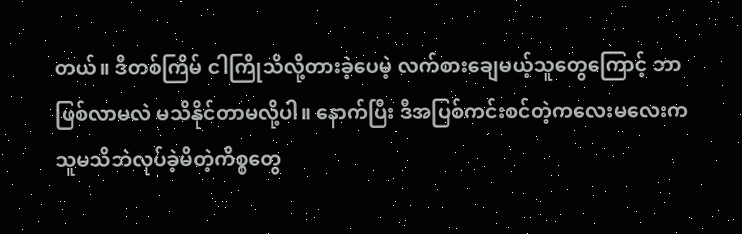တယ်။ ဒီတစ်ကြိမ် ငါကြိုသိလို့တားခဲ့ပေမဲ့ လက်စားချေမယ့်သူတွေကြောင့် ဘာဖြစ်လာမလဲ မသိနိုင်တာမလို့ပါ။ နောက်ပြီး ဒီအပြစ်ကင်းစင်တဲ့ကလေးမလေးက သူမသိဘဲလုပ်ခဲ့မိတဲ့ကိစ္စတွေ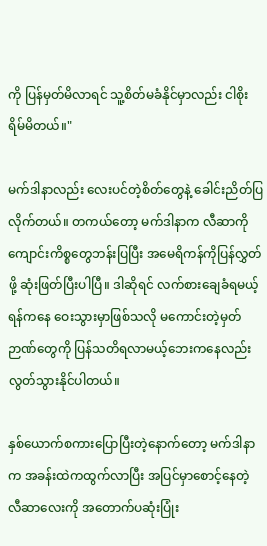ကို ပြန်မှတ်မိလာရင် သူ့စိတ်မခံနိုင်မှာလည်း ငါစိုးရိမ်မိတယ်။"

မက်ဒါနာလည်း လေးပင်တဲ့စိတ်တွေနဲ့ ခေါင်းညိတ်ပြလိုက်တယ်။ တကယ်တော့ မက်ဒါနာက လီဆာကိုကျောင်းကိစ္စတွေဘန်းပြပြီး အမေရိကန်ကိုပြန်လွှတ်ဖို့ ဆုံးဖြတ်ပြီးပါပြီ။ ဒါဆိုရင် လက်စားချေခံရမယ့်ရန်ကနေ ဝေးသွားမှာဖြစ်သလို မကောင်းတဲ့မှတ်ဉာဏ်တွေကို ပြန်သတိရလာမယ့်ဘေးကနေလည်း လွတ်သွားနိုင်ပါတယ်။

နှစ်ယောက်စကားပြောပြီးတဲ့နောက်တော့ မက်ဒါနာက အခန်းထဲကထွက်လာပြီး အပြင်မှာစောင့်နေတဲ့ လီဆာလေးကို အတောက်ပဆုံးပြုံး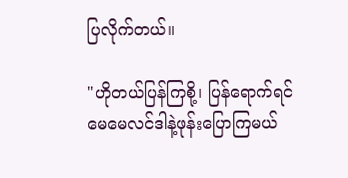ပြလိုက်တယ်။

"ဟိုတယ်ပြန်ကြစို့၊ ပြန်ရောက်ရင် မေမေလင်ဒါနဲ့ဖုန်းပြောကြမယ်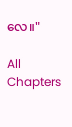လေ။"

All Chapters